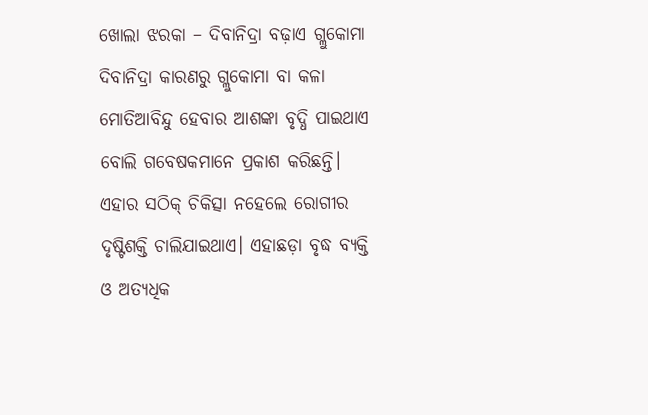ଖୋଲା ଝରକା – ଦିବାନିଦ୍ରା ବଢ଼ାଏ ଗ୍ଲୁକୋମା
ଦିବାନିଦ୍ରା କାରଣରୁ ଗ୍ଲୁକୋମା ବା କଳା ମୋତିଆବିନ୍ଦୁ ହେବାର ଆଶଙ୍କା ବୃଦ୍ଧି ପାଇଥାଏ ବୋଲି ଗବେଷକମାନେ ପ୍ରକାଶ କରିଛନ୍ତି। ଏହାର ସଠିକ୍ ଚିକିତ୍ସା ନହେଲେ ରୋଗୀର ଦୃଷ୍ଟିଶକ୍ତି ଚାଲିଯାଇଥାଏ। ଏହାଛଡ଼ା ବୃଦ୍ଧ ବ୍ୟକ୍ତି ଓ ଅତ୍ୟଧିକ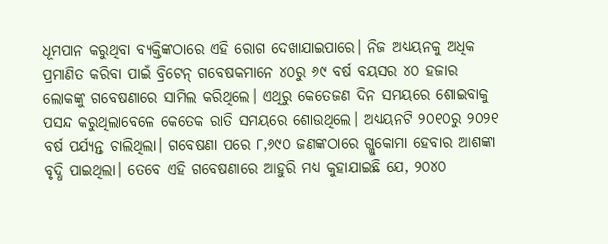ଧୂମପାନ କରୁଥିବା ବ୍ୟକ୍ତିଙ୍କଠାରେ ଏହି ରୋଗ ଦେଖାଯାଇପାରେ। ନିଜ ଅଧ୍ୟୟନକୁ ଅଧିକ ପ୍ରମାଣିତ କରିବା ପାଇଁ ବ୍ରିଟେନ୍ ଗବେଷକମାନେ ୪୦ରୁ ୬୯ ବର୍ଷ ବୟସର ୪୦ ହଜାର ଲୋକଙ୍କୁ ଗବେଷଣାରେ ସାମିଲ କରିଥିଲେ। ଏଥିରୁ କେତେଜଣ ଦିନ ସମୟରେ ଶୋଇବାକୁ ପସନ୍ଦ କରୁଥିଲାବେଳେ କେତେକ ରାତି ସମୟରେ ଶୋଉଥିଲେ। ଅଧ୍ୟୟନଟି ୨୦୧୦ରୁ ୨୦୨୧ ବର୍ଷ ପର୍ଯ୍ୟନ୍ତ ଚାଲିଥିଲା। ଗବେଷଣା ପରେ ୮,୬୯୦ ଜଣଙ୍କଠାରେ ଗ୍ଲୁକୋମା ହେବାର ଆଶଙ୍କା ବୃଦ୍ଧି ପାଇଥିଲା। ତେବେ ଏହି ଗବେଷଣାରେ ଆହୁରି ମଧ୍ୟ କୁହାଯାଇଛି ଯେ, ୨୦୪୦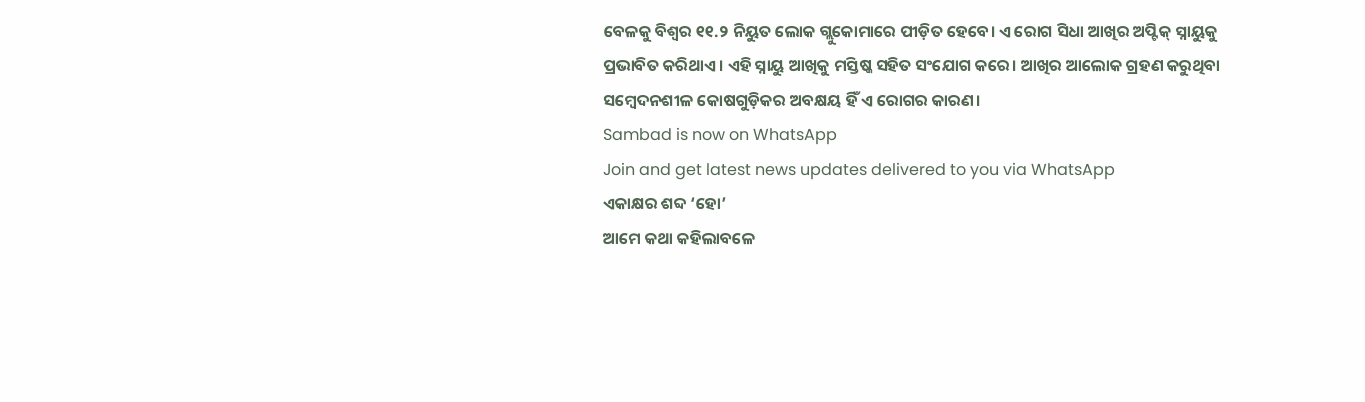ବେଳକୁ ବିଶ୍ବର ୧୧.୨ ନିୟୁତ ଲୋକ ଗ୍ଲୁକୋମାରେ ପୀଡ଼ିତ ହେବେ। ଏ ରୋଗ ସିଧା ଆଖିର ଅପ୍ଟିକ୍ ସ୍ନାୟୁକୁ ପ୍ରଭାବିତ କରିଥାଏ। ଏହି ସ୍ନାୟୁ ଆଖିକୁ ମସ୍ତିଷ୍କ ସହିତ ସଂଯୋଗ କରେ। ଆଖିର ଆଲୋକ ଗ୍ରହଣ କରୁଥିବା ସମ୍ବେଦନଶୀଳ କୋଷଗୁଡ଼ିକର ଅବକ୍ଷୟ ହିଁ ଏ ରୋଗର କାରଣ।
Sambad is now on WhatsApp
Join and get latest news updates delivered to you via WhatsApp
ଏକାକ୍ଷର ଶବ୍ଦ ‘ହୋ’
ଆମେ କଥା କହିଲାବଳେ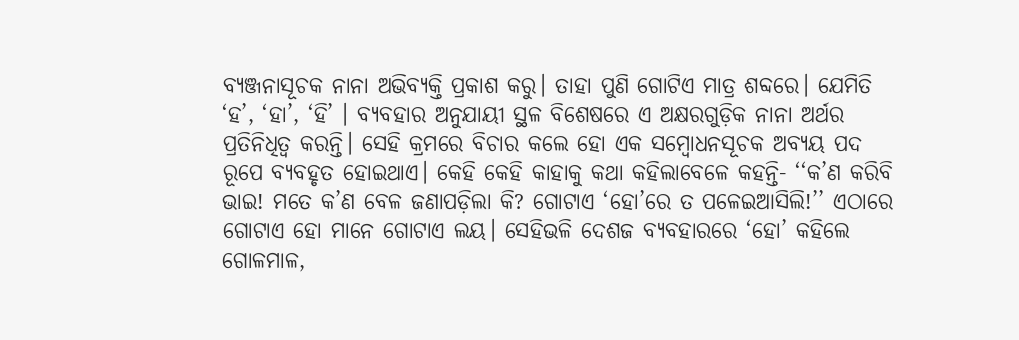ବ୍ୟଞ୍ଜନାସୂଚକ ନାନା ଅଭିବ୍ୟକ୍ତି ପ୍ରକାଶ କରୁ। ତାହା ପୁଣି ଗୋଟିଏ ମାତ୍ର ଶବ୍ଦରେ। ଯେମିତି ‘ହ’, ‘ହା’, ‘ହି’ । ବ୍ୟବହାର ଅନୁଯାୟୀ ସ୍ଥଳ ବିଶେଷରେ ଏ ଅକ୍ଷରଗୁଡ଼ିକ ନାନା ଅର୍ଥର ପ୍ରତିନିଧିତ୍ବ କରନ୍ତି। ସେହି କ୍ରମରେ ବିଚାର କଲେ ହୋ ଏକ ସମ୍ବୋଧନସୂଚକ ଅବ୍ୟୟ ପଦ ରୂପେ ବ୍ୟବହୃତ ହୋଇଥାଏ। କେହି କେହି କାହାକୁ କଥା କହିଲାବେଳେ କହନ୍ତି- ‘‘କ’ଣ କରିବି ଭାଇ! ମତେ କ’ଣ ବେଳ ଜଣାପଡ଼ିଲା କି? ଗୋଟାଏ ‘ହୋ’ରେ ତ ପଳେଇଆସିଲି!’’ ଏଠାରେ ଗୋଟାଏ ହୋ ମାନେ ଗୋଟାଏ ଲୟ। ସେହିଭଳି ଦେଶଜ ବ୍ୟବହାରରେ ‘ହୋ’ କହିଲେ ଗୋଳମାଳ,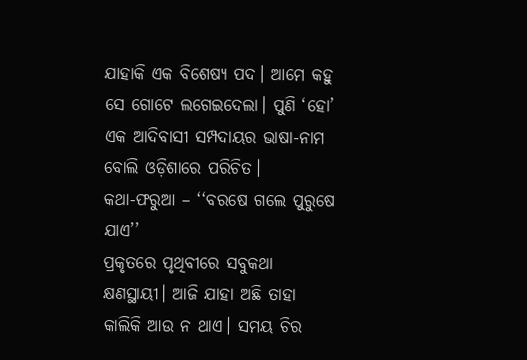ଯାହାକି ଏକ ବିଶେଷ୍ୟ ପଦ। ଆମେ କହୁ ସେ ଗୋଟେ ଲଗେଇଦେଲା। ପୁଣି ‘ହୋ’ ଏକ ଆଦିବାସୀ ସମ୍ପଦାୟର ଭାଷା-ନାମ ବୋଲି ଓଡ଼ିଶାରେ ପରିଚିତ।
କଥା-ଫରୁଆ – ‘‘ବରଷେ ଗଲେ ପୁରୁଷେ ଯାଏ’’
ପ୍ରକୃତରେ ପୃଥିବୀରେ ସବୁକଥା କ୍ଷଣସ୍ଥାୟୀ। ଆଜି ଯାହା ଅଛି ତାହା କାଲିକି ଆଉ ନ ଥାଏ। ସମୟ ଚିର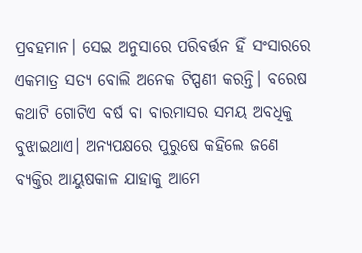ପ୍ରବହମାନ। ସେଇ ଅନୁସାରେ ପରିବର୍ତ୍ତନ ହିଁ ସଂସାରରେ ଏକମାତ୍ର ସତ୍ୟ ବୋଲି ଅନେକ ଟିପ୍ପଣୀ କରନ୍ତି। ବରେଷ କଥାଟି ଗୋଟିଏ ବର୍ଷ ବା ବାରମାସର ସମୟ ଅବଧିକୁ ବୁଝାଇଥାଏ। ଅନ୍ୟପକ୍ଷରେ ପୁରୁଷେ କହିଲେ ଜଣେ ବ୍ୟକ୍ତିର ଆୟୁଷକାଳ ଯାହାକୁ ଆମେ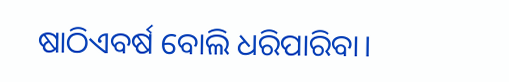ଷାଠିଏବର୍ଷ ବୋଲି ଧରିପାରିବା।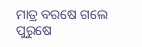ମାତ୍ର ବରଷେ ଗଲେ ପୁରୁଷେ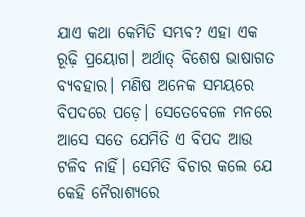ଯାଏ କଥା କେମିତି ସମ୍ଭବ? ଏହା ଏକ ରୂଢ଼ି ପ୍ରୟୋଗ। ଅର୍ଥାତ୍ ବିଶେଷ ଭାଷାଗତ ବ୍ୟବହାର। ମଣିଷ ଅନେକ ସମୟରେ ବିପଦରେ ପଡ଼େ। ସେତେବେଳେ ମନରେ ଆସେ ସତେ ଯେମିତି ଏ ବିପଦ ଆଉ ଟଳିବ ନାହିଁ। ସେମିତି ବିଚାର କଲେ ଯେ କେହି ନୈରାଶ୍ୟରେ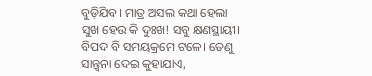ବୁଡ଼ିଯିବ। ମାତ୍ର ଅସଲ କଥା ହେଲା ସୁଖ ହେଉ କି ଦୁଃଖ! ସବୁ କ୍ଷଣସ୍ଥାୟୀ। ବିପଦ ବି ସମୟକ୍ରମେ ଟଳେ। ତେଣୁ ସାନ୍ତ୍ବନା ଦେଇ କୁହାଯାଏ,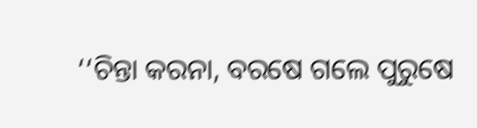‘‘ଚିନ୍ତା କରନା, ବରଷେ ଗଲେ ପୁରୁଷେ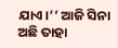ଯାଏ।’’ ଆଜି ସିନା ଅଛି ତାହା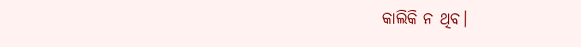କାଲିକି ନ ଥିବ।